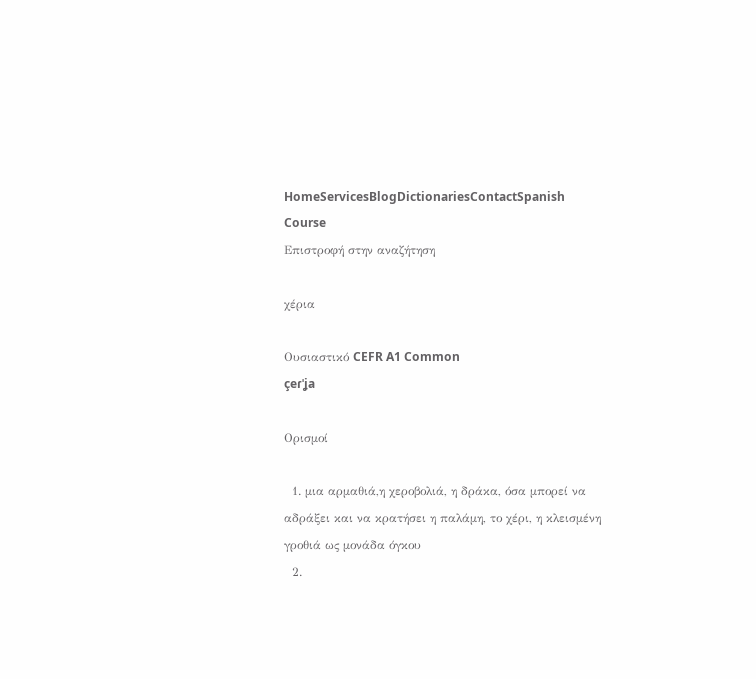HomeServicesBlogDictionariesContactSpanish Course
Επιστροφή στην αναζήτηση

χέρια

Ουσιαστικό CEFR A1 Common
çeɾˈʝa

Ορισμοί

  1. μια αρμαθιά,η χεροβολιά, η δράκα, όσα μπορεί να αδράξει και να κρατήσει η παλάμη, το χέρι, η κλεισμένη γροθιά ως μονάδα όγκου
  2.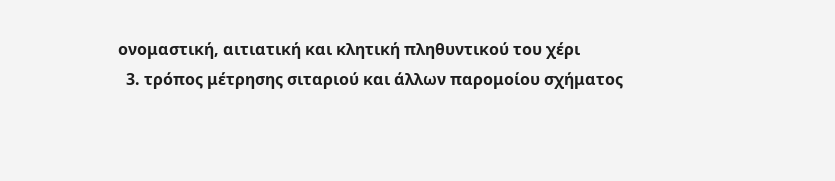ονομαστική, αιτιατική και κλητική πληθυντικού του χέρι
  3. τρόπος μέτρησης σιταριού και άλλων παρομοίου σχήματος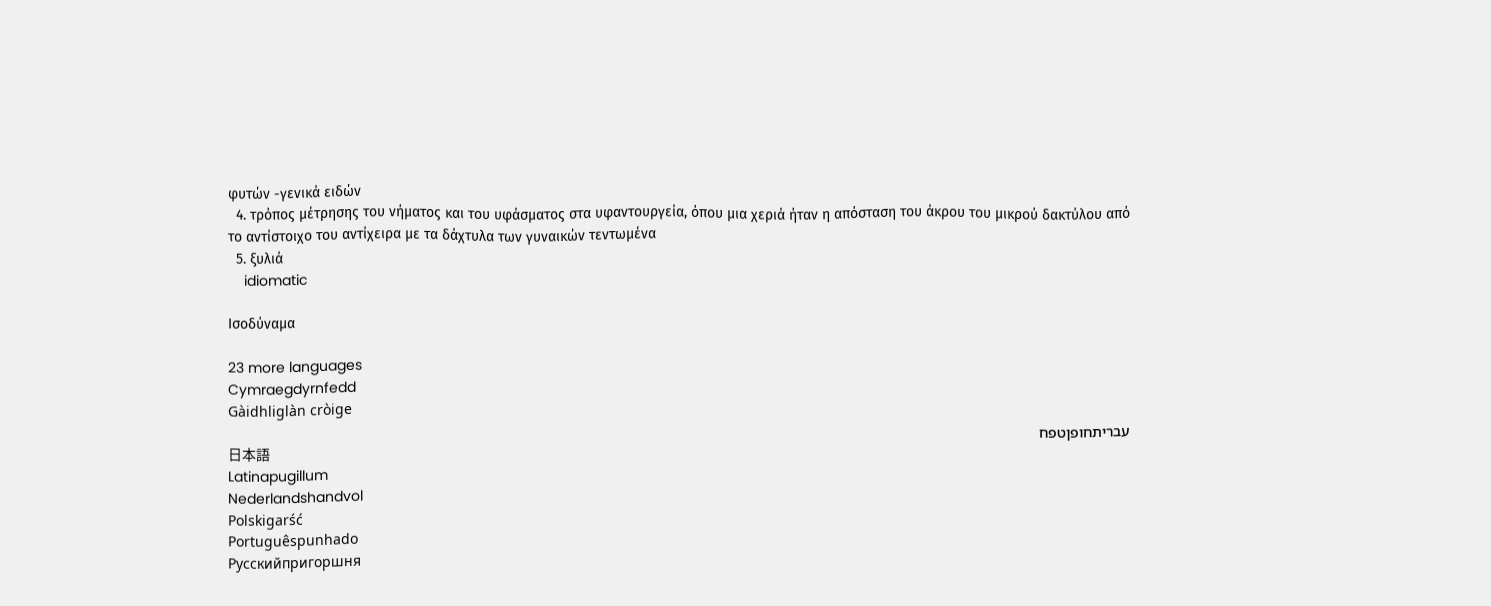φυτών -γενικά ειδών
  4. τρόπος μέτρησης του νήματος και του υφάσματος στα υφαντουργεία, όπου μια χεριά ήταν η απόσταση του άκρου του μικρού δακτύλου από το αντίστοιχο του αντίχειρα με τα δάχτυλα των γυναικών τεντωμένα
  5. ξυλιά
    idiomatic

Ισοδύναμα

23 more languages
Cymraegdyrnfedd
Gàidhliglàn cròige
עבריתחופןטפח
日本語
Latinapugillum
Nederlandshandvol
Polskigarść
Portuguêspunhado
Русскийпригоршня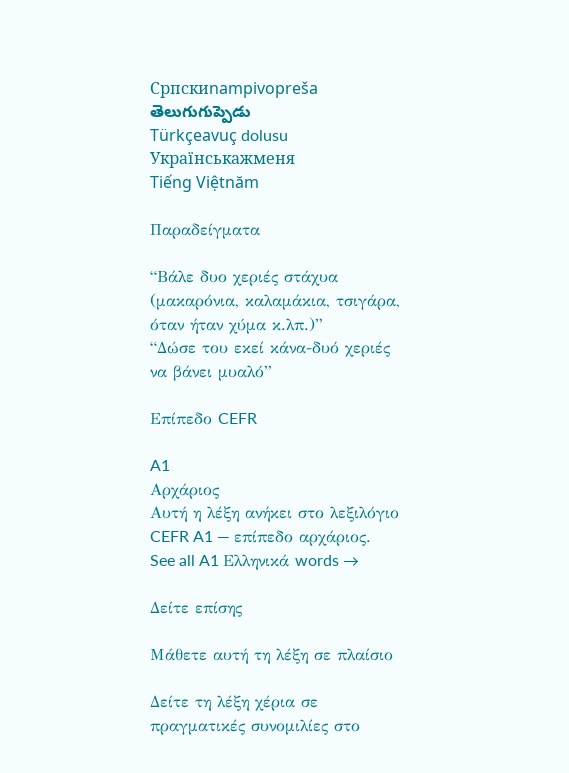Српскиnampivopreša
తెలుగుగుప్పెడు
Türkçeavuç dolusu
Українськажменя
Tiếng Việtnăm

Παραδείγματα

“Βάλε δυο χεριές στάχυα (μακαρόνια, καλαμάκια, τσιγάρα, όταν ήταν χύμα κ.λπ.)”
“Δώσε του εκεί κάνα-δυό χεριές να βάνει μυαλό”

Επίπεδο CEFR

A1
Αρχάριος
Αυτή η λέξη ανήκει στο λεξιλόγιο CEFR A1 — επίπεδο αρχάριος.
See all A1 Ελληνικά words →

Δείτε επίσης

Μάθετε αυτή τη λέξη σε πλαίσιο

Δείτε τη λέξη χέρια σε πραγματικές συνομιλίες στο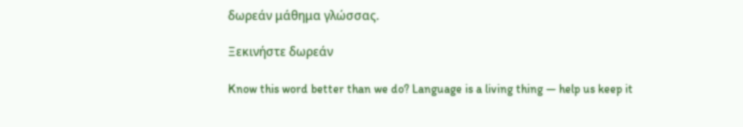δωρεάν μάθημα γλώσσας.

Ξεκινήστε δωρεάν

Know this word better than we do? Language is a living thing — help us keep it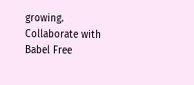growing. Collaborate with Babel Free